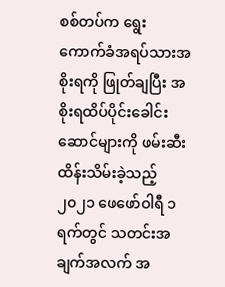စစ်တပ်က ရွေးကောက်ခံအရပ်သားအစိုးရကို ဖြုတ်ချပြီး အစိုးရထိပ်ပိုင်းခေါင်းဆောင်များကို ဖမ်းဆီးထိန်းသိမ်းခဲ့သည့် ၂၀၂၁ ဖေဖော်ဝါရီ ၁ ရက်တွင် သတင်းအချက်အလက် အ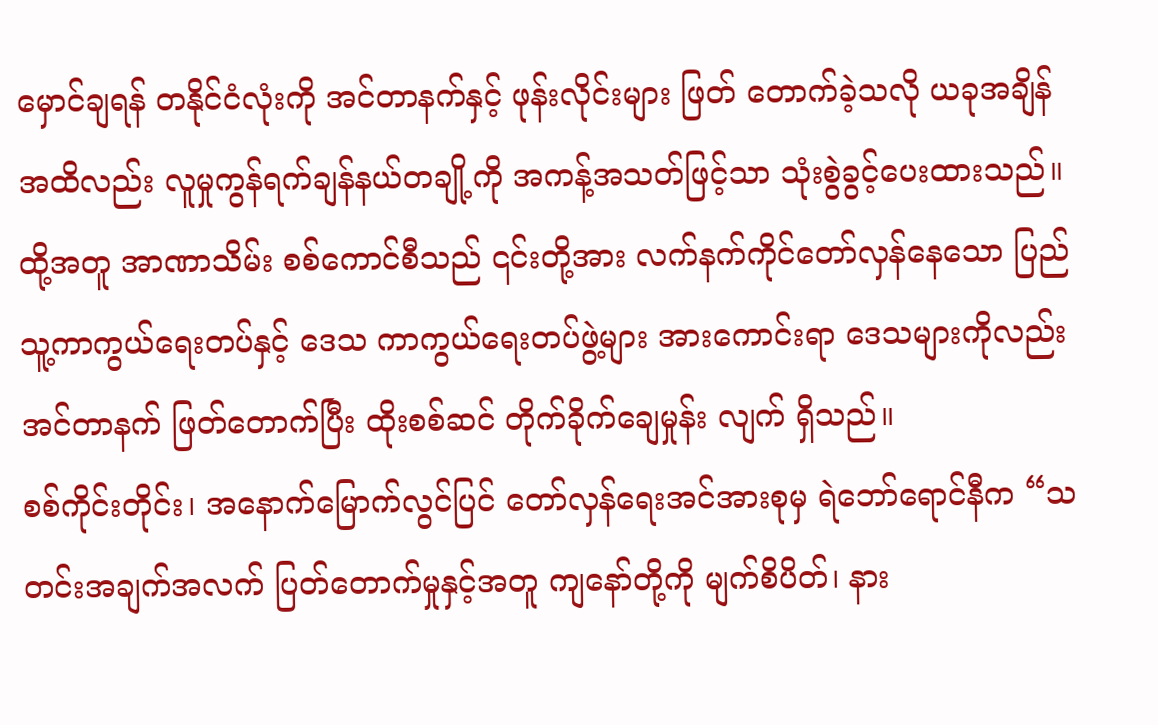မှောင်ချရန် တနိုင်ငံလုံးကို အင်တာနက်နှင့် ဖုန်းလိုင်းများ ဖြတ် တောက်ခဲ့သလို ယခုအချိန်အထိလည်း လူမှုကွန်ရက်ချန်နယ်တချို့ကို အကန့်အသတ်ဖြင့်သာ သုံးစွဲခွင့်ပေးထားသည်။
ထို့အတူ အာဏာသိမ်း စစ်ကောင်စီသည် ၎င်းတို့အား လက်နက်ကိုင်တော်လှန်နေသော ပြည်သူ့ကာကွယ်ရေးတပ်နှင့် ဒေသ ကာကွယ်ရေးတပ်ဖွဲ့များ အားကောင်းရာ ဒေသများကိုလည်း အင်တာနက် ဖြတ်တောက်ပြီး ထိုးစစ်ဆင် တိုက်ခိုက်ချေမှုန်း လျက် ရှိသည်။
စစ်ကိုင်းတိုင်း၊ အနောက်မြောက်လွင်ပြင် တော်လှန်ရေးအင်အားစုမှ ရဲဘော်ရောင်နီက “သတင်းအချက်အလက် ပြတ်တောက်မှုနှင့်အတူ ကျနော်တို့ကို မျက်စိပိတ်၊ နား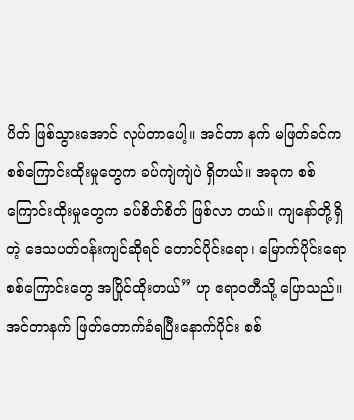ပိတ် ဖြစ်သွားအောင် လုပ်တာပေါ့။ အင်တာ နက် မဖြတ်ခင်က စစ်ကြောင်းထိုးမှုတွေက ခပ်ကျဲကျဲပဲ ရှိတယ်။ အခုက စစ်ကြောင်းထိုးမှုတွေက ခပ်စိတ်စိတ် ဖြစ်လာ တယ်။ ကျနော်တို့ရှိတဲ့ ဒေသပတ်ဝန်းကျင်ဆိုရင် တောင်ပိုင်းရော၊ မြောက်ပိုင်းရော စစ်ကြောင်းတွေ အပြိုင်ထိုးတယ်” ဟု ဧရာဝတီသို့ ပြောသည်။
အင်တာနက် ဖြတ်တောက်ခံရပြီးနောက်ပိုင်း စစ်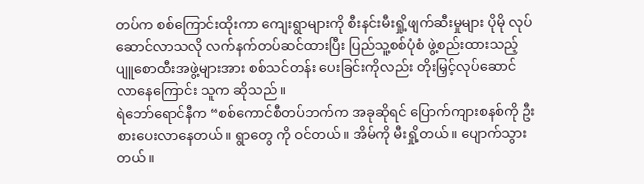တပ်က စစ်ကြောင်းထိုးကာ ကျေးရွာများကို စီးနင်းမီးရှို့ဖျက်ဆီးမှုများ ပိုမို လုပ်ဆောင်လာသလို လက်နက်တပ်ဆင်ထားပြီး ပြည်သူ့စစ်ပုံစံ ဖွဲ့စည်းထားသည့် ပျူစောထီးအဖွဲ့များအား စစ်သင်တန်း ပေးခြင်းကိုလည်း တိုးမြှင့်လုပ်ဆောင်လာနေကြောင်း သူက ဆိုသည်။
ရဲဘော်ရောင်နီက “စစ်ကောင်စီတပ်ဘက်က အခုဆိုရင် ပြောက်ကျားစနစ်ကို ဦးစားပေးလာနေတယ်။ ရွာတွေ ကို ဝင်တယ်။ အိမ်ကို မီးရှို့တယ်။ ပျောက်သွားတယ်။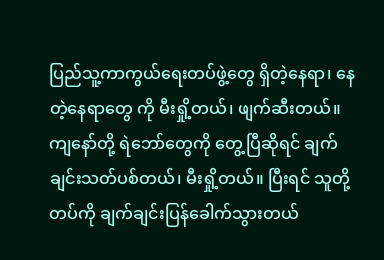ပြည်သူ့ကာကွယ်ရေးတပ်ဖွဲ့တွေ ရှိတဲ့နေရာ၊ နေတဲ့နေရာတွေ ကို မီးရှို့တယ်၊ ဖျက်ဆီးတယ်။ ကျနော်တို့ ရဲဘော်တွေကို တွေ့ပြီဆိုရင် ချက်ချင်းသတ်ပစ်တယ်၊ မီးရှို့တယ်။ ပြီးရင် သူတို့ တပ်ကို ချက်ချင်းပြန်ခေါက်သွားတယ်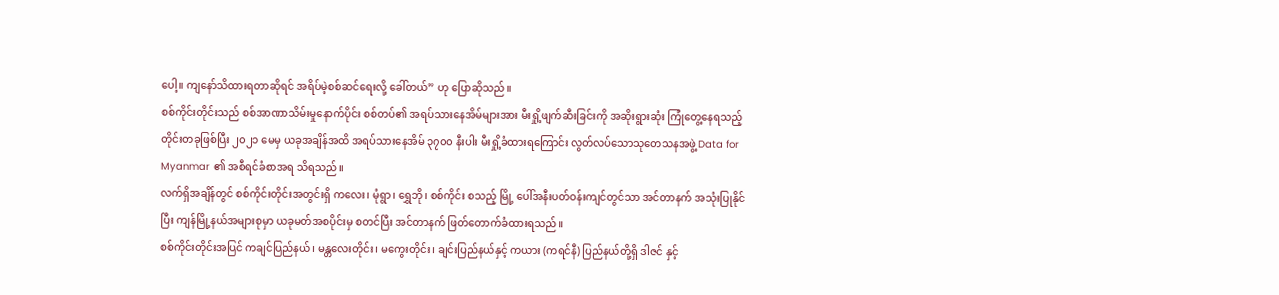ပေါ့။ ကျနော်သိထားရတာဆိုရင် အရိပ်မဲ့စစ်ဆင်ရေးလို့ ခေါ်တယ်” ဟု ပြောဆိုသည်။
စစ်ကိုင်းတိုင်းသည် စစ်အာဏာသိမ်းမှုနောက်ပိုင်း စစ်တပ်၏ အရပ်သားနေအိမ်များအား မီးရှို့ဖျက်ဆီးခြင်းကို အဆိုးရွားဆုံး ကြုံတွေ့နေရသည့် တိုင်းတခုဖြစ်ပြီး ၂၀၂၁ မေမှ ယခုအချိန်အထိ အရပ်သားနေအိမ် ၃၇၀၀ နီးပါး မီးရှို့ခံထားရကြောင်း လွတ်လပ်သောသုတေသနအဖွဲ့ Data for Myanmar ၏ အစီရင်ခံစာအရ သိရသည်။
လက်ရှိအချိန်တွင် စစ်ကိုင်းတိုင်းအတွင်းရှိ ကလေး၊ မုံရွာ၊ ရွှေဘို၊ စစ်ကိုင်း စသည့် မြို့ ပေါ်အနီးပတ်ဝန်းကျင်တွင်သာ အင်တာနက် အသုံးပြုနိုင်ပြီး ကျန်မြို့နယ်အများစုမှာ ယခုမတ်အစပိုင်းမှ စတင်ပြီး အင်တာနက် ဖြတ်တောက်ခံထားရသည်။
စစ်ကိုင်းတိုင်းအပြင် ကချင်ပြည်နယ်၊ မန္တလေးတိုင်း၊ မကွေးတိုင်း၊ ချင်းပြည်နယ်နှင့် ကယား (ကရင်နီ) ပြည်နယ်တို့ရှိ ဒါဇင် နှင့်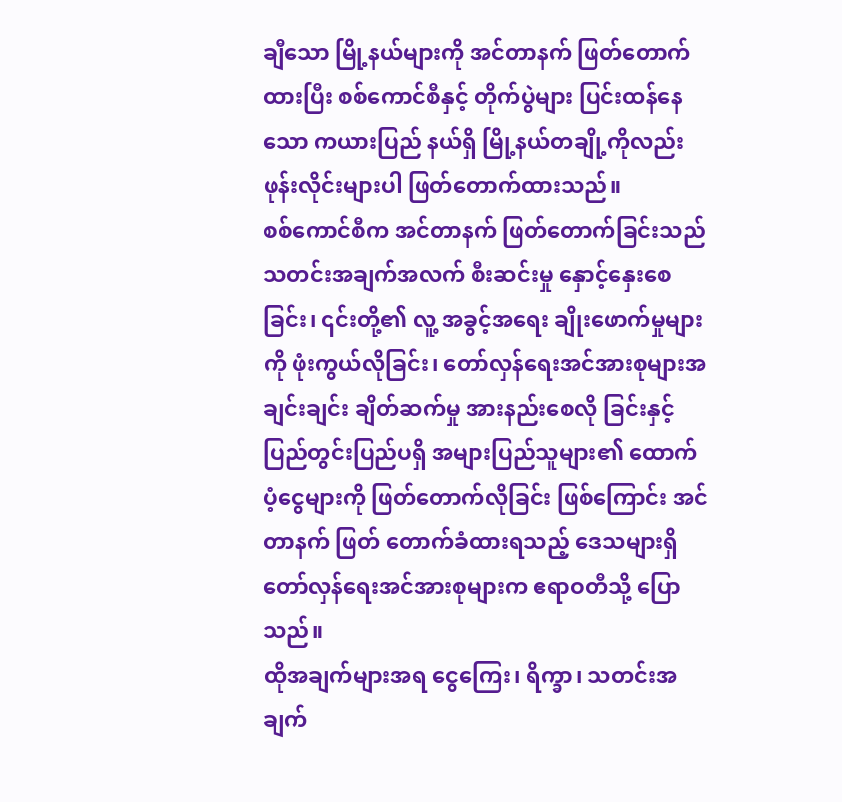ချီသော မြို့နယ်များကို အင်တာနက် ဖြတ်တောက်ထားပြီး စစ်ကောင်စီနှင့် တိုက်ပွဲများ ပြင်းထန်နေသော ကယားပြည် နယ်ရှိ မြို့နယ်တချို့ကိုလည်း ဖုန်းလိုင်းများပါ ဖြတ်တောက်ထားသည်။
စစ်ကောင်စီက အင်တာနက် ဖြတ်တောက်ခြင်းသည် သတင်းအချက်အလက် စီးဆင်းမှု နှောင့်နှေးစေခြင်း၊ ၎င်းတို့၏ လူ့ အခွင့်အရေး ချိုးဖောက်မှုများကို ဖုံးကွယ်လိုခြင်း၊ တော်လှန်ရေးအင်အားစုများအချင်းချင်း ချိတ်ဆက်မှု အားနည်းစေလို ခြင်းနှင့် ပြည်တွင်းပြည်ပရှိ အများပြည်သူများ၏ ထောက်ပံ့ငွေများကို ဖြတ်တောက်လိုခြင်း ဖြစ်ကြောင်း အင်တာနက် ဖြတ် တောက်ခံထားရသည့် ဒေသများရှိ တော်လှန်ရေးအင်အားစုများက ဧရာဝတီသို့ ပြောသည်။
ထိုအချက်များအရ ငွေကြေး၊ ရိက္ခာ၊ သတင်းအချက်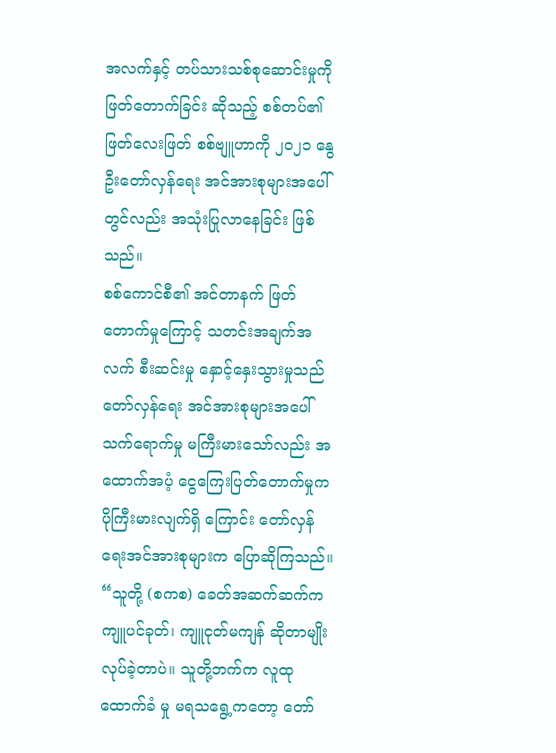အလက်နှင့် တပ်သားသစ်စုဆောင်းမှုကို ဖြတ်တောက်ခြင်း ဆိုသည့် စစ်တပ်၏ ဖြတ်လေးဖြတ် စစ်ဗျူဟာကို ၂၀၂၁ နွေဦးတော်လှန်ရေး အင်အားစုများအပေါ်တွင်လည်း အသုံးပြုလာနေခြင်း ဖြစ်သည်။
စစ်ကောင်စီ၏ အင်တာနက် ဖြတ်တောက်မှုကြောင့် သတင်းအချက်အလက် စီးဆင်းမှု နှောင့်နှေးသွားမှုသည် တော်လှန်ရေး အင်အားစုများအပေါ် သက်ရောက်မှု မကြီးမားသော်လည်း အထောက်အပံ့ ငွေကြေးပြတ်တောက်မှုက ပိုကြီးမားလျက်ရှိ ကြောင်း တော်လှန်ရေးအင်အားစုများက ပြောဆိုကြသည်။
“သူတို့ (စကစ) ခေတ်အဆက်ဆက်က ကျူပင်ခုတ်၊ ကျူငုတ်မကျန် ဆိုတာမျိုး လုပ်ခဲ့တာပဲ။ သူတို့ဘက်က လူထုထောက်ခံ မှု မရသရွေ့ကတော့ တော်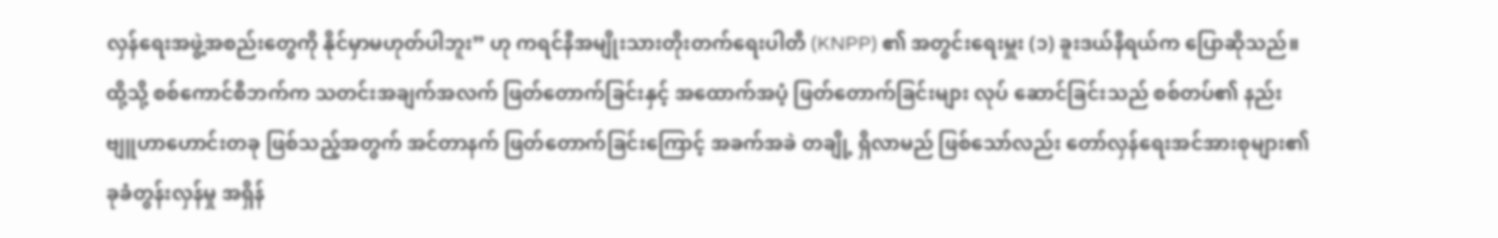လှန်ရေးအဖွဲ့အစည်းတွေကို နိုင်မှာမဟုတ်ပါဘူး” ဟု ကရင်နီအမျိုးသားတိုးတက်ရေးပါတီ (KNPP) ၏ အတွင်းရေးမှူး (၁) ခူးဒယ်နီရယ်က ပြောဆိုသည်။
ထို့သို့ စစ်ကောင်စီဘက်က သတင်းအချက်အလက် ဖြတ်တောက်ခြင်းနှင့် အထောက်အပံ့ ဖြတ်တောက်ခြင်းများ လုပ် ဆောင်ခြင်းသည် စစ်တပ်၏ နည်းဗျူဟာဟောင်းတခု ဖြစ်သည့်အတွက် အင်တာနက် ဖြတ်တောက်ခြင်းကြောင့် အခက်အခဲ တချို့ ရှိလာမည် ဖြစ်သော်လည်း တော်လှန်ရေးအင်အားစုများ၏ ခုခံတွန်းလှန်မှု အရှိန်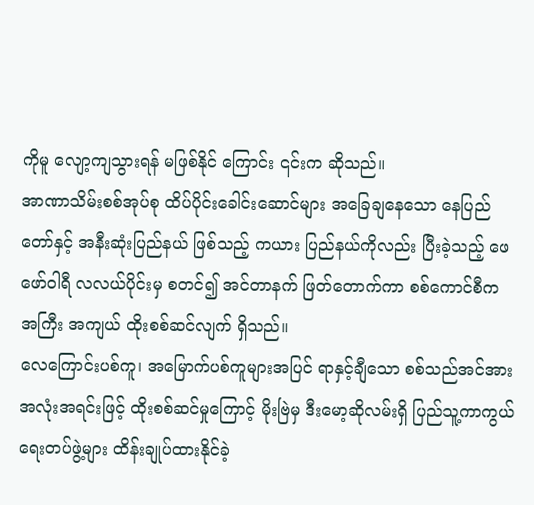ကိုမူ လျော့ကျသွားရန် မဖြစ်နိုင် ကြောင်း ၎င်းက ဆိုသည်။
အာဏာသိမ်းစစ်အုပ်စု ထိပ်ပိုင်းခေါင်းဆောင်များ အခြေချနေသော နေပြည်တော်နှင့် အနီးဆုံးပြည်နယ် ဖြစ်သည့် ကယား ပြည်နယ်ကိုလည်း ပြီးခဲ့သည့် ဖေဖော်ဝါရီ လလယ်ပိုင်းမှ စတင်၍ အင်တာနက် ဖြတ်တောက်ကာ စစ်ကောင်စီက အကြီး အကျယ် ထိုးစစ်ဆင်လျက် ရှိသည်။
လေကြောင်းပစ်ကူ၊ အမြောက်ပစ်ကူများအပြင် ရာနှင့်ချီသော စစ်သည်အင်အား အလုံးအရင်းဖြင့် ထိုးစစ်ဆင်မှုကြောင့် မိုးဗြဲမှ ဒီးမော့ဆိုလမ်းရှိ ပြည်သူ့ကာကွယ်ရေးတပ်ဖွဲ့များ ထိန်းချုပ်ထားနိုင်ခဲ့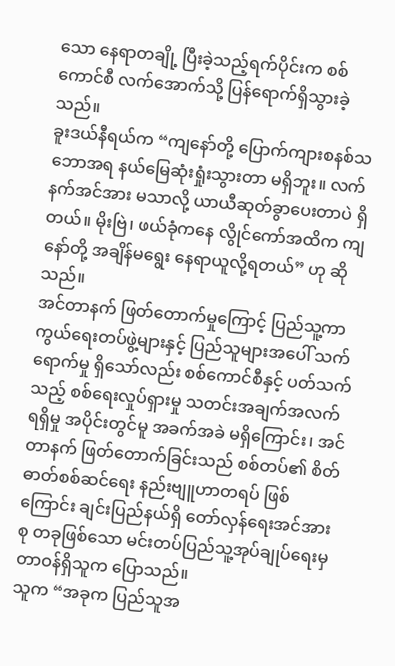သော နေရာတချို့ ပြီးခဲ့သည့်ရက်ပိုင်းက စစ်ကောင်စီ လက်အောက်သို့ ပြန်ရောက်ရှိသွားခဲ့သည်။
ခူးဒယ်နီရယ်က “ကျနော်တို့ ပြောက်ကျားစနစ်သဘောအရ နယ်မြေဆုံးရှုံးသွားတာ မရှိဘူး။ လက်နက်အင်အား မသာလို့ ယာယီဆုတ်ခွာပေးတာပဲ ရှိတယ်။ မိုးဗြဲ၊ ဖယ်ခုံကနေ လွိုင်ကော်အထိက ကျနော်တို့ အချိန်မရွေး နေရာယူလို့ရတယ်” ဟု ဆိုသည်။
အင်တာနက် ဖြတ်တောက်မှုကြောင့် ပြည်သူ့ကာကွယ်ရေးတပ်ဖွဲ့များနှင့် ပြည်သူများအပေါ် သက်ရောက်မှု ရှိသော်လည်း စစ်ကောင်စီနှင့် ပတ်သက်သည့် စစ်ရေးလှုပ်ရှားမှု သတင်းအချက်အလက်ရရှိမှု အပိုင်းတွင်မူ အခက်အခဲ မရှိကြောင်း၊ အင်တာနက် ဖြတ်တောက်ခြင်းသည် စစ်တပ်၏ စိတ်ဓာတ်စစ်ဆင်ရေး နည်းဗျူဟာတရပ် ဖြစ်ကြောင်း ချင်းပြည်နယ်ရှိ တော်လှန်ရေးအင်အားစု တခုဖြစ်သော မင်းတပ်ပြည်သူ့အုပ်ချုပ်ရေးမှ တာဝန်ရှိသူက ပြောသည်။
သူက “အခုက ပြည်သူအ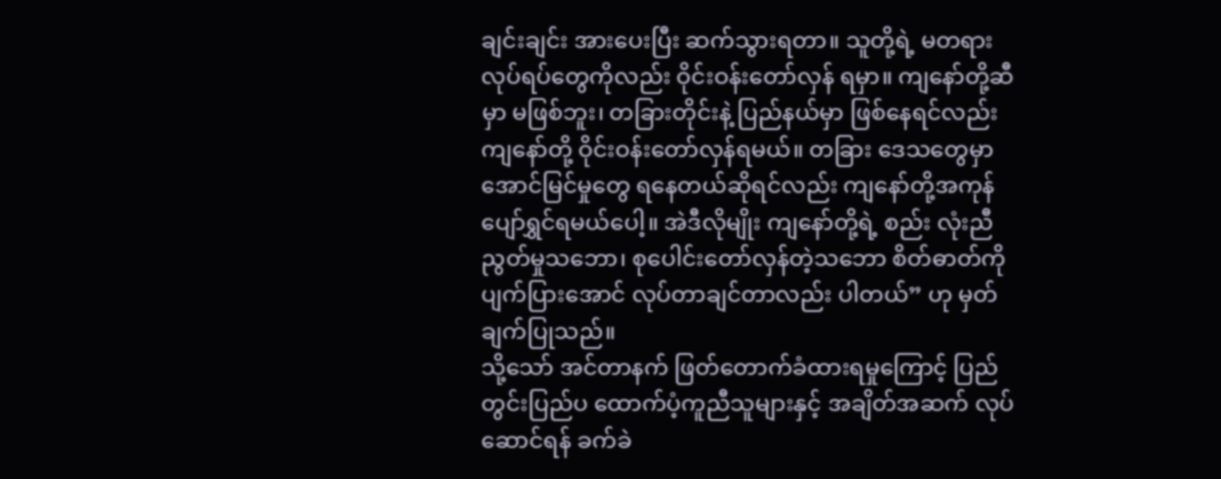ချင်းချင်း အားပေးပြီး ဆက်သွားရတာ။ သူတို့ရဲ့ မတရားလုပ်ရပ်တွေကိုလည်း ဝိုင်းဝန်းတော်လှန် ရမှာ။ ကျနော်တို့ဆီမှာ မဖြစ်ဘူး၊ တခြားတိုင်းနဲ့ ပြည်နယ်မှာ ဖြစ်နေရင်လည်း ကျနော်တို့ ဝိုင်းဝန်းတော်လှန်ရမယ်။ တခြား ဒေသတွေမှာ အောင်မြင်မှုတွေ ရနေတယ်ဆိုရင်လည်း ကျနော်တို့အကုန် ပျော်ရွှင်ရမယ်ပေါ့။ အဲဒီလိုမျိုး ကျနော်တို့ရဲ့ စည်း လုံးညီညွတ်မှုသဘော၊ စုပေါင်းတော်လှန်တဲ့သဘော စိတ်ဓာတ်ကို ပျက်ပြားအောင် လုပ်တာချင်တာလည်း ပါတယ်” ဟု မှတ်ချက်ပြုသည်။
သို့သော် အင်တာနက် ဖြတ်တောက်ခံထားရမှုကြောင့် ပြည်တွင်းပြည်ပ ထောက်ပံ့ကူညီသူများနှင့် အချိတ်အဆက် လုပ် ဆောင်ရန် ခက်ခဲ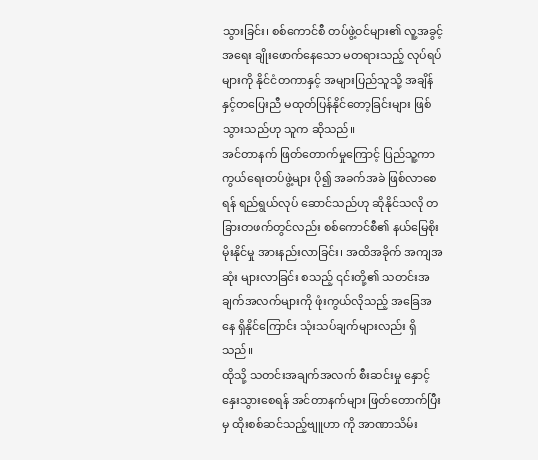သွားခြင်း၊ စစ်ကောင်စီ တပ်ဖွဲ့ဝင်များ၏ လူ့အခွင့်အရေး ချိုးဖောက်နေသော မတရားသည့် လုပ်ရပ်များကို နိုင်ငံတကာနှင့် အများပြည်သူသို့ အချိန်နှင့်တပြေးညီ မထုတ်ပြန်နိုင်တော့ခြင်းများ ဖြစ်သွားသည်ဟု သူက ဆိုသည်။
အင်တာနက် ဖြတ်တောက်မှုကြောင့် ပြည်သူ့ကာကွယ်ရေးတပ်ဖွဲ့များ ပို၍ အခက်အခဲ ဖြစ်လာစေရန် ရည်ရွယ်လုပ် ဆောင်သည်ဟု ဆိုနိုင်သလို တခြားတဖက်တွင်လည်း စစ်ကောင်စီ၏ နယ်မြေစိုးမိုးနိုင်မှု အားနည်းလာခြင်း၊ အထိအခိုက် အကျအဆုံး များလာခြင်း စသည့် ၎င်းတို့၏ သတင်းအချက်အလက်များကို ဖုံးကွယ်လိုသည့် အခြေအနေ ရှိနိုင်ကြောင်း သုံးသပ်ချက်များလည်း ရှိသည်။
ထိုသို့ သတင်းအချက်အလက် စီးဆင်းမှု နှောင့်နှေးသွားစေရန် အင်တာနက်များ ဖြတ်တောက်ပြီးမှ ထိုးစစ်ဆင်သည့်ဗျူဟာ ကို အာဏာသိမ်း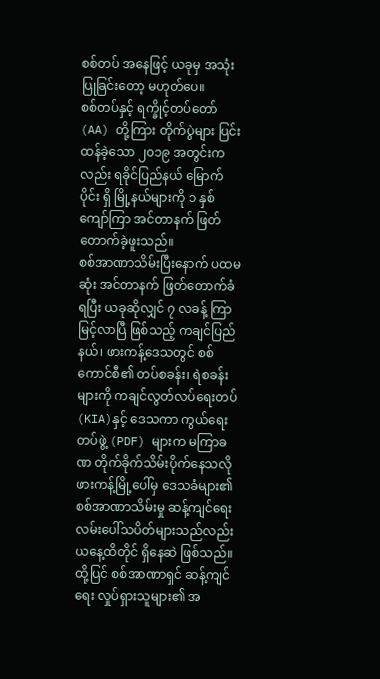စစ်တပ် အနေဖြင့် ယခုမှ အသုံးပြုခြင်းတော့ မဟုတ်ပေ။
စစ်တပ်နှင့် ရက္ခိုင့်တပ်တော် (AA) တို့ကြား တိုက်ပွဲများ ပြင်းထန်ခဲ့သော ၂၀၁၉ အတွင်းကလည်း ရခိုင်ပြည်နယ် မြောက်ပိုင်း ရှိ မြို့နယ်များကို ၁ နှစ်ကျော်ကြာ အင်တာနက် ဖြတ်တောက်ခဲ့ဖူးသည်။
စစ်အာဏာသိမ်းပြီးနောက် ပထမဆုံး အင်တာနက် ဖြတ်တောက်ခံရပြီး ယခုဆိုလျှင် ၇ လခန့် ကြာမြင့်လာပြီ ဖြစ်သည့် ကချင်ပြည်နယ်၊ ဖားကန့်ဒေသတွင် စစ်ကောင်စီ၏ တပ်စခန်း၊ ရဲစခန်းများကို ကချင်လွတ်လပ်ရေးတပ် (KIA)နှင့် ဒေသကာ ကွယ်ရေးတပ်ဖွဲ့ (PDF) များက မကြာခဏ တိုက်ခိုက်သိမ်းပိုက်နေသလို ဖားကန့်မြို့ပေါ်မှ ဒေသခံများ၏ စစ်အာဏာသိမ်းမှု ဆန့်ကျင်ရေး လမ်းပေါ်သပိတ်များသည်လည်း ယနေ့ထိတိုင် ရှိနေဆဲ ဖြစ်သည်။
ထို့ပြင် စစ်အာဏာရှင် ဆန့်ကျင်ရေး လှုပ်ရှားသူများ၏ အ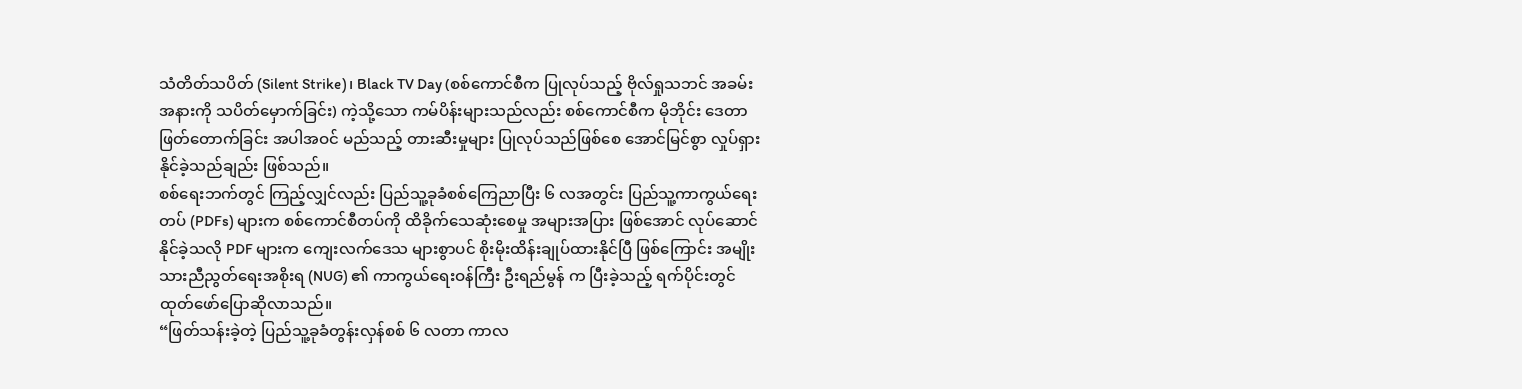သံတိတ်သပိတ် (Silent Strike)၊ Black TV Day (စစ်ကောင်စီက ပြုလုပ်သည့် ဗိုလ်ရှုသဘင် အခမ်းအနားကို သပိတ်မှောက်ခြင်း) ကဲ့သို့သော ကမ်ပိန်းများသည်လည်း စစ်ကောင်စီက မိုဘိုင်း ဒေတာ ဖြတ်တောက်ခြင်း အပါအဝင် မည်သည့် တားဆီးမှုများ ပြုလုပ်သည်ဖြစ်စေ အောင်မြင်စွာ လှုပ်ရှားနိုင်ခဲ့သည်ချည်း ဖြစ်သည်။
စစ်ရေးဘက်တွင် ကြည့်လျှင်လည်း ပြည်သူ့ခုခံစစ်ကြေညာပြီး ၆ လအတွင်း ပြည်သူ့ကာကွယ်ရေးတပ် (PDFs) များက စစ်ကောင်စီတပ်ကို ထိခိုက်သေဆုံးစေမှု အများအပြား ဖြစ်အောင် လုပ်ဆောင်နိုင်ခဲ့သလို PDF များက ကျေးလက်ဒေသ များစွာပင် စိုးမိုးထိန်းချုပ်ထားနိုင်ပြီ ဖြစ်ကြောင်း အမျိုးသားညီညွတ်ရေးအစိုးရ (NUG) ၏ ကာကွယ်ရေးဝန်ကြီး ဦးရည်မွန် က ပြီးခဲ့သည့် ရက်ပိုင်းတွင် ထုတ်ဖော်ပြောဆိုလာသည်။
“ဖြတ်သန်းခဲ့တဲ့ ပြည်သူ့ခုခံတွန်းလှန်စစ် ၆ လတာ ကာလ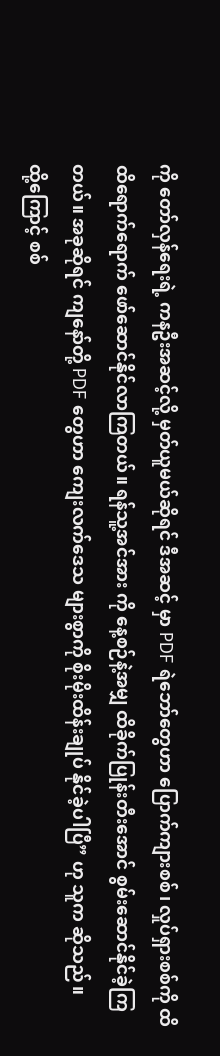ကို တော်လှန်ရေးရဲ့ ကနဦးအဆင့်လို့ မှတ်ယူမယ်ဆိုရင် ဒီအဆင့် မှာ PDF ရဲဘော်တွေဟာ ပြောက်ကျားစစ်၊ လှုပ်ရှားစစ်ကို ထိထိရောက်ရောက် ဖော်ဆောင်နိုင်လာကြတယ်။ ရန်သူ့အင်အား ကို နေ့စဉ်နဲ့အမျှ ထိခိုက်ပြုန်းတီးအောင် စွမ်းဆောင်နိုင်ခဲ့ကြတယ်။ အခုဆိုရင် ကျနော်တို့ PDF တွေဟာ ကျေးလက်ဒေသ များစွာကို စိုးမိုးထိန်းချုပ် နိုင်ခဲ့ပါပြီ” ဟု သူက ဆိုသည်။
ထို့ကြောင့် စစ်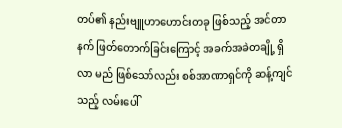တပ်၏ နည်းဗျူဟာဟောင်းတခု ဖြစ်သည့် အင်တာနက် ဖြတ်တောက်ခြင်းကြောင့် အခက်အခဲတချို့ ရှိလာ မည် ဖြစ်သော်လည်း စစ်အာဏာရှင်ကို ဆန့်ကျင်သည့် လမ်းပေါ်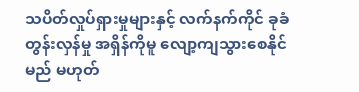သပိတ်လှုပ်ရှားမှုများနှင့် လက်နက်ကိုင် ခုခံတွန်းလှန်မှု အရှိန်ကိုမူ လျော့ကျသွားစေနိုင်မည် မဟုတ်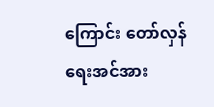ကြောင်း တော်လှန်ရေးအင်အား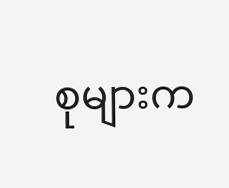စုများက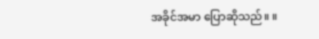အခိုင်အမာ ပြောဆိုသည်။ ။